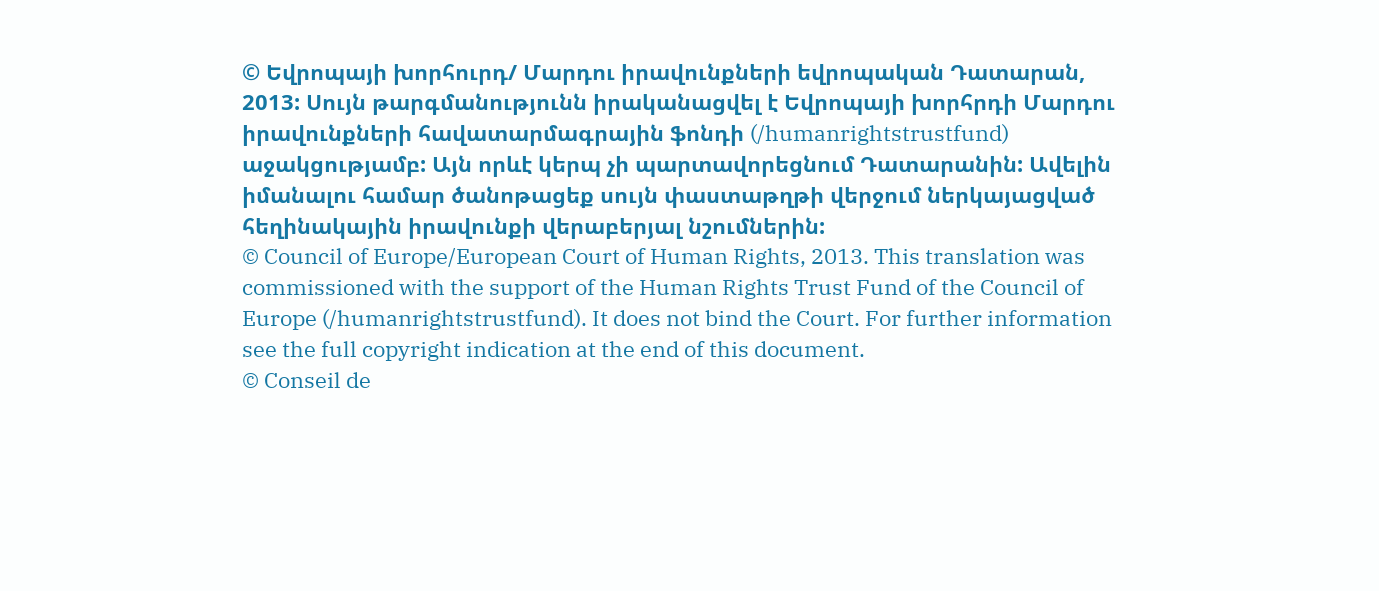© Եվրոպայի խորհուրդ/ Մարդու իրավունքների եվրոպական Դատարան, 2013: Սույն թարգմանությունն իրականացվել է Եվրոպայի խորհրդի Մարդու իրավունքների հավատարմագրային ֆոնդի (/humanrightstrustfund) աջակցությամբ: Այն որևէ կերպ չի պարտավորեցնում Դատարանին: Ավելին իմանալու համար ծանոթացեք սույն փաստաթղթի վերջում ներկայացված հեղինակային իրավունքի վերաբերյալ նշումներին:
© Council of Europe/European Court of Human Rights, 2013. This translation was commissioned with the support of the Human Rights Trust Fund of the Council of Europe (/humanrightstrustfund). It does not bind the Court. For further information see the full copyright indication at the end of this document.
© Conseil de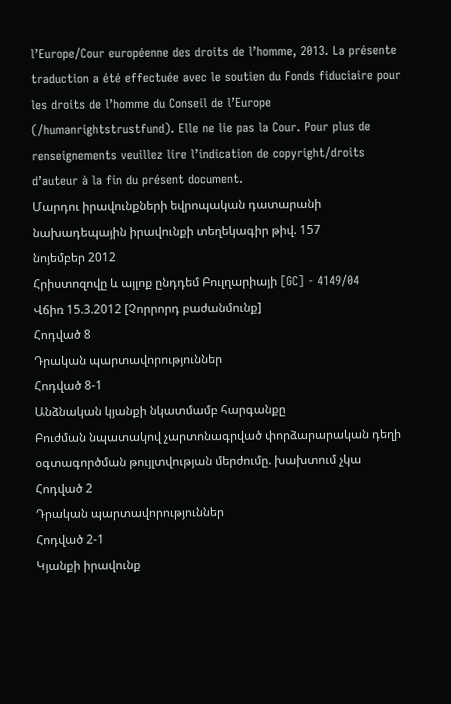l’Europe/Cour européenne des droits de l’homme, 2013. La présente traduction a été effectuée avec le soutien du Fonds fiduciaire pour les droits de l’homme du Conseil de l’Europe (/humanrightstrustfund). Elle ne lie pas la Cour. Pour plus de renseignements veuillez lire l’indication de copyright/droits d’auteur à la fin du présent document.
Մարդու իրավունքների եվրոպական դատարանի նախադեպային իրավունքի տեղեկագիր թիվ. 157
նոյեմբեր 2012
Հրիստոզովը և այլոք ընդդեմ Բուլղարիայի [GC] - 4149/04
Վճիռ 15.3.2012 [Չորրորդ բաժանմունք]
Հոդված 8
Դրական պարտավորություններ
Հոդված 8-1
Անձնական կյանքի նկատմամբ հարգանքը
Բուժման նպատակով չարտոնագրված փորձարարական դեղի օգտագործման թույլտվության մերժումը. խախտում չկա
Հոդված 2
Դրական պարտավորություններ
Հոդված 2-1
Կյանքի իրավունք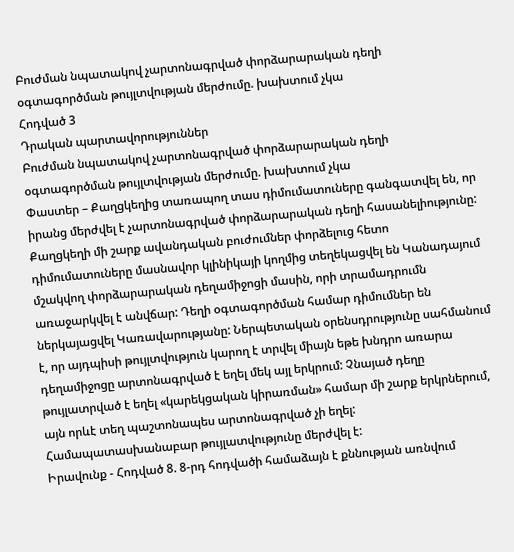Բուժման նպատակով չարտոնագրված փորձարարական դեղի օգտագործման թույլտվության մերժումը. խախտում չկա
Հոդված 3
Դրական պարտավորություններ
Բուժման նպատակով չարտոնագրված փորձարարական դեղի օգտագործման թույլտվության մերժումը. խախտում չկա
Փաստեր – Քաղցկեղից տառապող տաս դիմումատուները գանգատվել են, որ իրանց մերժվել է չարտոնագրված փորձարարական դեղի հասանելիությունը: Քաղցկեղի մի շարք ավանդական բուժումներ փորձելուց հետո դիմումատուները մասնավոր կլինիկայի կողմից տեղեկացվել են Կանադայում մշակվող փորձարարական դեղամիջոցի մասին, որի տրամադրումն առաջարկվել է անվճար: Դեղի օգտագործման համար դիմումներ են ներկայացվել Կառավարությանը: Ներպետական օրենսդրությունը սահմանում է, որ այդպիսի թույլտվություն կարող է տրվել միայն եթե խնդրո առարա դեղամիջոցը արտոնագրված է եղել մեկ այլ երկրում: Չնայած դեղը թույլատրված է եղել «կարեկցական կիրառման» համար մի շարք երկրներում, այն որևէ տեղ պաշտոնապես արտոնագրված չի եղել: Համապատասխանաբար թույլատվությունը մերժվել է:
Իրավունք - Հոդված 8. 8-րդ հոդվածի համաձայն է քննության առնվում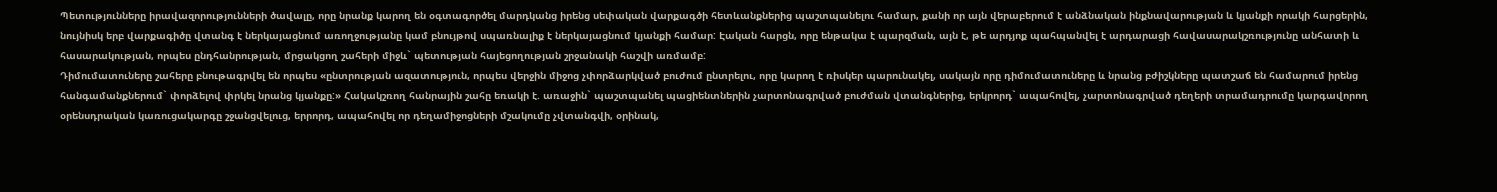Պետությունները իրավազորությունների ծավալը, որը նրանք կարող են օգտագործել մարդկանց իրենց սեփական վարքագծի հետևանքներից պաշտպանելու համար, քանի որ այն վերաբերում է անձնական ինքնավարության և կյանքի որակի հարցերին, նույնիսկ երբ վարքագիծը վտանգ է ներկայացնում առողջությանը կամ բնույթով սպառնալիք է ներկայացնում կյանքի համար: Էական հարցն, որը ենթակա է պարզման, այն է, թե արդյոք պահպանվել է արդարացի հավասարակշռությունը անհատի և հասարակության, որպես ընդհանրության, մրցակցող շահերի միջև` պետության հայեցողության շրջանակի հաշվի առմամբ:
Դիմումատուները շահերը բնութագրվել են որպես «ընտրության ազատություն, որպես վերջին միջոց չփորձարկված բուժում ընտրելու, որը կարող է ռիսկեր պարունակել, սակայն որը դիմումատուները և նրանց բժիշկները պատշաճ են համարում իրենց հանգամանքներում` փորձելով փրկել նրանց կյանքը:» Հակակշռող հանրային շահը եռակի է. առաջին` պաշտպանել պացիենտներին չարտոնագրված բուժման վտանգներից, երկրորդ` ապահովել, չարտոնագրված դեղերի տրամադրումը կարգավորող օրենսդրական կառուցակարգը շջանցվելուց, երրորդ, ապահովել որ դեղամիջոցների մշակումը չվտանգվի, օրինակ,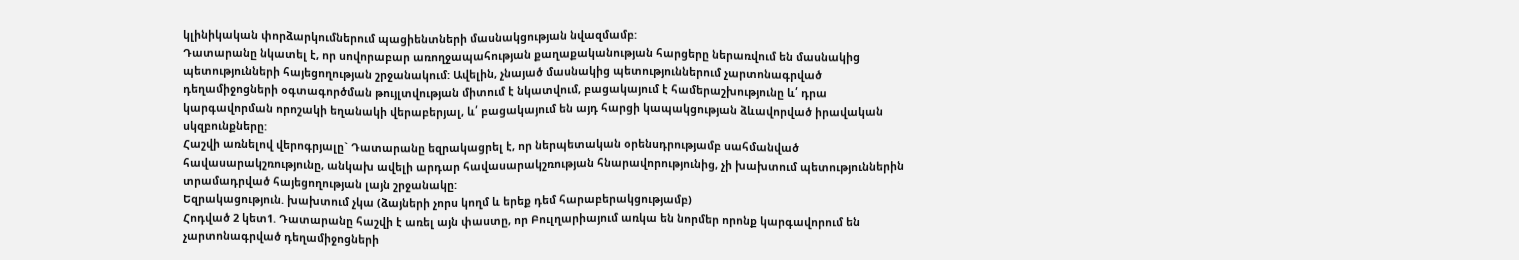կլինիկական փորձարկումներում պացիենտների մասնակցության նվազմամբ:
Դատարանը նկատել է, որ սովորաբար առողջապահության քաղաքականության հարցերը ներառվում են մասնակից պետությունների հայեցողության շրջանակում: Ավելին, չնայած մասնակից պետություններում չարտոնագրված դեղամիջոցների օգտագործման թույլտվության միտում է նկատվում, բացակայում է համերաշխությունը և՛ դրա կարգավորման որոշակի եղանակի վերաբերյալ, և՛ բացակայում են այդ հարցի կապակցության ձևավորված իրավական սկզբունքները:
Հաշվի առնելով վերոգրյալը` Դատարանը եզրակացրել է, որ ներպետական օրենսդրությամբ սահմանված հավասարակշռությունը, անկախ ավելի արդար հավասարակշռության հնարավորությունից, չի խախտում պետություններին տրամադրված հայեցողության լայն շրջանակը:
Եզրակացություն. խախտում չկա (ձայների չորս կողմ և երեք դեմ հարաբերակցությամբ)
Հոդված 2 կետ1. Դատարանը հաշվի է առել այն փաստը, որ Բուլղարիայում առկա են նորմեր որոնք կարգավորում են չարտոնագրված դեղամիջոցների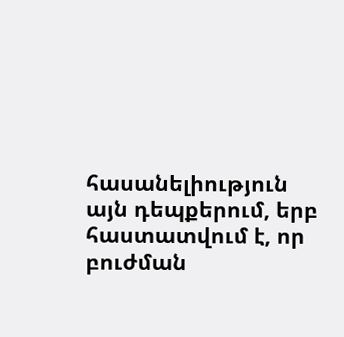հասանելիություն այն դեպքերում, երբ հաստատվում է, որ բուժման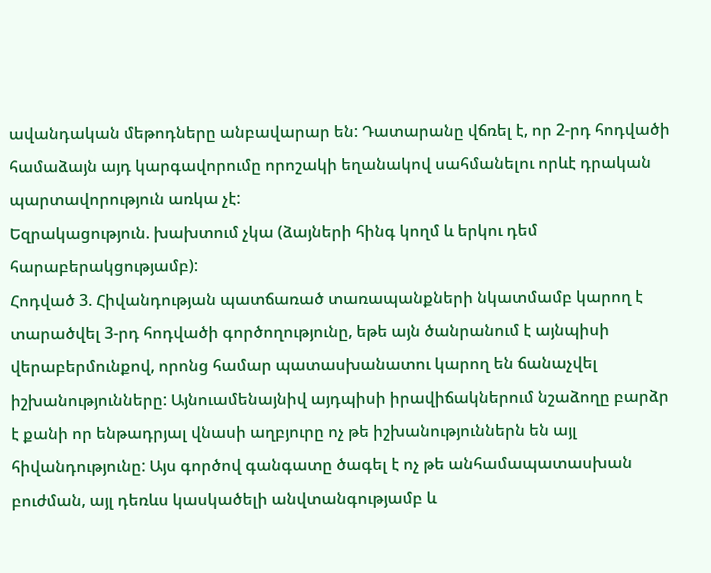ավանդական մեթոդները անբավարար են: Դատարանը վճռել է, որ 2-րդ հոդվածի համաձայն այդ կարգավորումը որոշակի եղանակով սահմանելու որևէ դրական պարտավորություն առկա չէ:
Եզրակացություն. խախտում չկա (ձայների հինգ կողմ և երկու դեմ հարաբերակցությամբ):
Հոդված 3. Հիվանդության պատճառած տառապանքների նկատմամբ կարող է տարածվել 3-րդ հոդվածի գործողությունը, եթե այն ծանրանում է այնպիսի վերաբերմունքով, որոնց համար պատասխանատու կարող են ճանաչվել իշխանությունները: Այնուամենայնիվ այդպիսի իրավիճակներում նշաձողը բարձր է քանի որ ենթադրյալ վնասի աղբյուրը ոչ թե իշխանություններն են այլ հիվանդությունը: Այս գործով գանգատը ծագել է ոչ թե անհամապատասխան բուժման, այլ դեռևս կասկածելի անվտանգությամբ և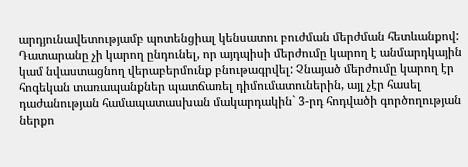արդյունավետությամբ պոտենցիալ կենսատու բուժման մերժման հետևանքով: Դատարանը չի կարող ընդունել, որ այդպիսի մերժումը կարող է անմարդկային կամ նվաստացնող վերաբերմունք բնութագրվել: Չնայած մերժումը կարող էր հոգեկան տառապանքներ պատճառել դիմումատուներին, այլ չէր հասել դաժանության համապատասխան մակարդակին` 3-րդ հոդվածի գործողության ներքո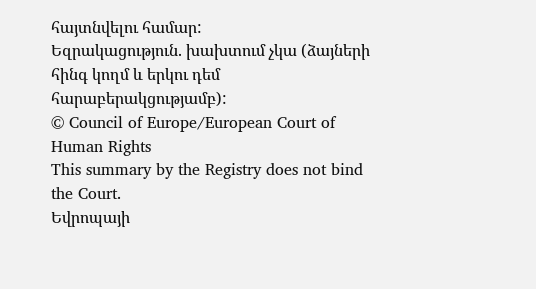հայտնվելու համար:
Եզրակացություն. խախտում չկա (ձայների հինգ կողմ և երկու դեմ հարաբերակցությամբ):
© Council of Europe/European Court of Human Rights
This summary by the Registry does not bind the Court.
Եվրոպայի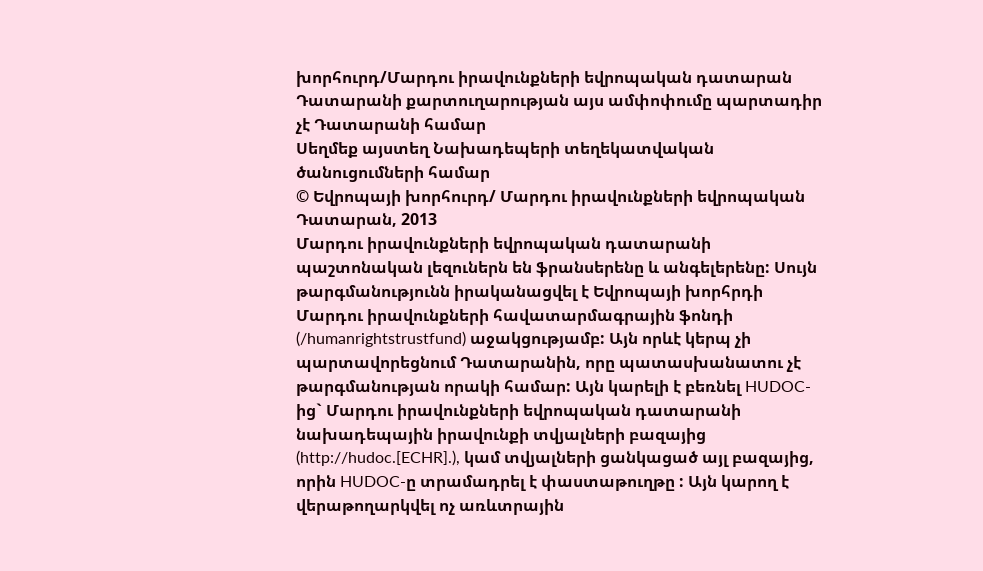խորհուրդ/Մարդու իրավունքների եվրոպական դատարան
Դատարանի քարտուղարության այս ամփոփումը պարտադիր չէ Դատարանի համար
Սեղմեք այստեղ Նախադեպերի տեղեկատվական ծանուցումների համար
© Եվրոպայի խորհուրդ/ Մարդու իրավունքների եվրոպական Դատարան, 2013
Մարդու իրավունքների եվրոպական դատարանի պաշտոնական լեզուներն են ֆրանսերենը և անգելերենը: Սույն թարգմանությունն իրականացվել է Եվրոպայի խորհրդի Մարդու իրավունքների հավատարմագրային ֆոնդի (/humanrightstrustfund) աջակցությամբ: Այն որևէ կերպ չի պարտավորեցնում Դատարանին, որը պատասխանատու չէ թարգմանության որակի համար: Այն կարելի է բեռնել HUDOC-ից` Մարդու իրավունքների եվրոպական դատարանի նախադեպային իրավունքի տվյալների բազայից (http://hudoc.[ECHR].), կամ տվյալների ցանկացած այլ բազայից, որին HUDOC-ը տրամադրել է փաստաթուղթը : Այն կարող է վերաթողարկվել ոչ առևտրային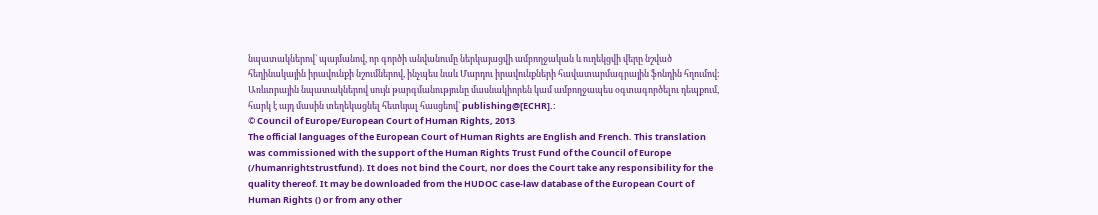նպատակներով` պայմանով, որ գործի անվանումը ներկայացվի ամբողջական և ուղեկցվի վերը նշված հեղինակային իրավունքի նշումներով, ինչպես նաև Մարդու իրավունքների հավատարմագրային ֆոնդին հղումով: Առևտրային նպատակներով սույն թարգմանությունը մասնակիորեն կամ ամբողջապես օգտագործելու դեպքում, հարկ է այդ մասին տեղեկացնել հետևյալ հասցեով` publishing@[ECHR].:
© Council of Europe/European Court of Human Rights, 2013
The official languages of the European Court of Human Rights are English and French. This translation was commissioned with the support of the Human Rights Trust Fund of the Council of Europe (/humanrightstrustfund). It does not bind the Court, nor does the Court take any responsibility for the quality thereof. It may be downloaded from the HUDOC case-law database of the European Court of Human Rights () or from any other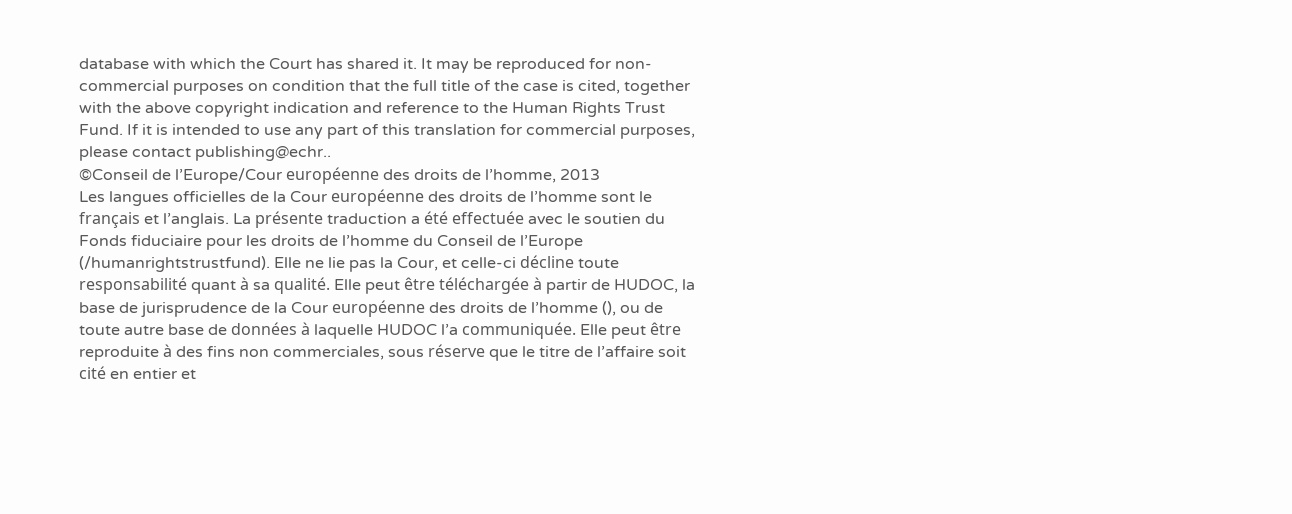database with which the Court has shared it. It may be reproduced for non-commercial purposes on condition that the full title of the case is cited, together with the above copyright indication and reference to the Human Rights Trust Fund. If it is intended to use any part of this translation for commercial purposes, please contact publishing@echr..
©Conseil de l’Europe/Cour européenne des droits de l’homme, 2013
Les langues officielles de la Cour européenne des droits de l’homme sont le français et l’anglais. La présente traduction a été effectuée avec le soutien du Fonds fiduciaire pour les droits de l’homme du Conseil de l’Europe (/humanrightstrustfund). Elle ne lie pas la Cour, et celle-ci décline toute responsabilité quant à sa qualité. Elle peut être téléchargée à partir de HUDOC, la base de jurisprudence de la Cour européenne des droits de l’homme (), ou de toute autre base de données à laquelle HUDOC l’a communiquée. Elle peut être reproduite à des fins non commerciales, sous réserve que le titre de l’affaire soit cité en entier et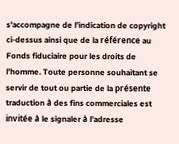s’accompagne de l’indication de copyright ci-dessus ainsi que de la référence au Fonds fiduciaire pour les droits de l’homme. Toute personne souhaitant se servir de tout ou partie de la présente traduction à des fins commerciales est invitée à le signaler à l’adresse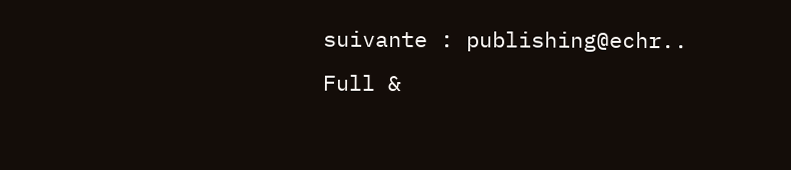suivante : publishing@echr..
Full &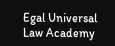Egal Universal Law Academy